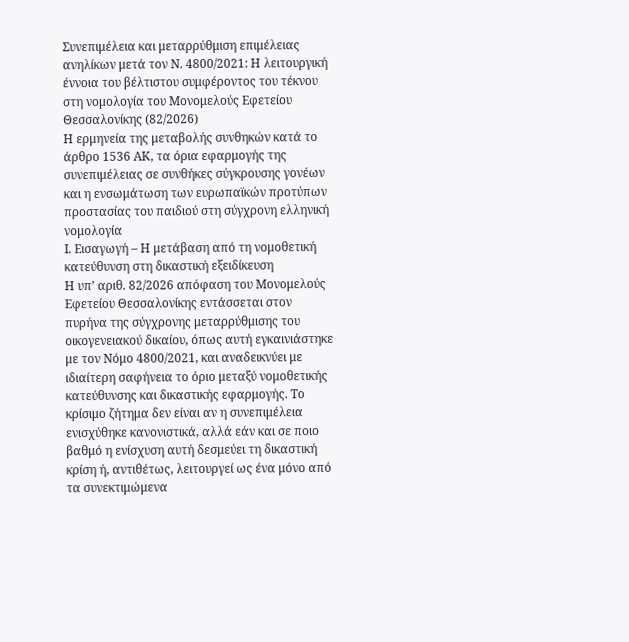Συνεπιμέλεια και μεταρρύθμιση επιμέλειας ανηλίκων μετά τον Ν. 4800/2021: Η λειτουργική έννοια του βέλτιστου συμφέροντος του τέκνου στη νομολογία του Μονομελούς Εφετείου Θεσσαλονίκης (82/2026)
Η ερμηνεία της μεταβολής συνθηκών κατά το άρθρο 1536 ΑΚ, τα όρια εφαρμογής της συνεπιμέλειας σε συνθήκες σύγκρουσης γονέων και η ενσωμάτωση των ευρωπαϊκών προτύπων προστασίας του παιδιού στη σύγχρονη ελληνική νομολογία
Ι. Εισαγωγή – Η μετάβαση από τη νομοθετική κατεύθυνση στη δικαστική εξειδίκευση
Η υπ’ αριθ. 82/2026 απόφαση του Μονομελούς Εφετείου Θεσσαλονίκης εντάσσεται στον πυρήνα της σύγχρονης μεταρρύθμισης του οικογενειακού δικαίου, όπως αυτή εγκαινιάστηκε με τον Νόμο 4800/2021, και αναδεικνύει με ιδιαίτερη σαφήνεια το όριο μεταξύ νομοθετικής κατεύθυνσης και δικαστικής εφαρμογής. Το κρίσιμο ζήτημα δεν είναι αν η συνεπιμέλεια ενισχύθηκε κανονιστικά, αλλά εάν και σε ποιο βαθμό η ενίσχυση αυτή δεσμεύει τη δικαστική κρίση ή, αντιθέτως, λειτουργεί ως ένα μόνο από τα συνεκτιμώμενα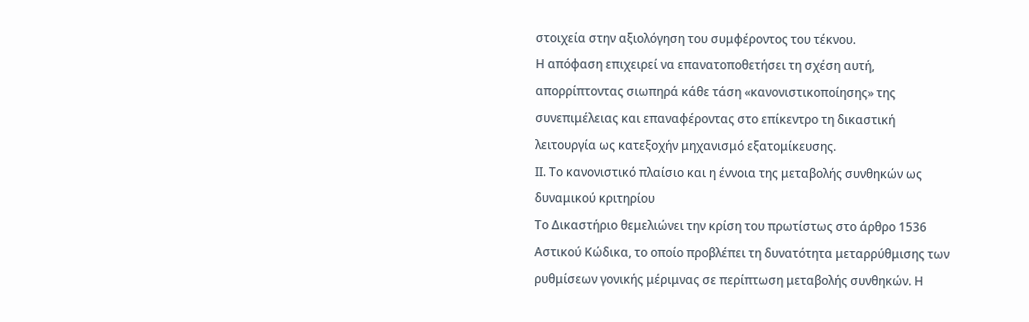στοιχεία στην αξιολόγηση του συμφέροντος του τέκνου.
Η απόφαση επιχειρεί να επανατοποθετήσει τη σχέση αυτή, απορρίπτοντας σιωπηρά κάθε τάση «κανονιστικοποίησης» της συνεπιμέλειας και επαναφέροντας στο επίκεντρο τη δικαστική λειτουργία ως κατεξοχήν μηχανισμό εξατομίκευσης.
ΙΙ. Το κανονιστικό πλαίσιο και η έννοια της μεταβολής συνθηκών ως δυναμικού κριτηρίου
Το Δικαστήριο θεμελιώνει την κρίση του πρωτίστως στο άρθρο 1536 Αστικού Κώδικα, το οποίο προβλέπει τη δυνατότητα μεταρρύθμισης των ρυθμίσεων γονικής μέριμνας σε περίπτωση μεταβολής συνθηκών. Η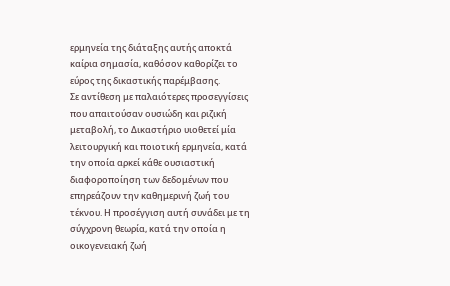ερμηνεία της διάταξης αυτής αποκτά καίρια σημασία, καθόσον καθορίζει το εύρος της δικαστικής παρέμβασης.
Σε αντίθεση με παλαιότερες προσεγγίσεις που απαιτούσαν ουσιώδη και ριζική μεταβολή, το Δικαστήριο υιοθετεί μία λειτουργική και ποιοτική ερμηνεία, κατά την οποία αρκεί κάθε ουσιαστική διαφοροποίηση των δεδομένων που επηρεάζουν την καθημερινή ζωή του τέκνου. Η προσέγγιση αυτή συνάδει με τη σύγχρονη θεωρία, κατά την οποία η οικογενειακή ζωή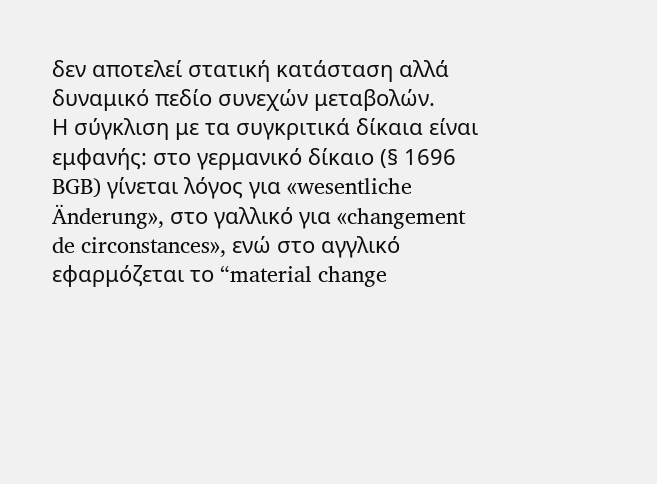δεν αποτελεί στατική κατάσταση αλλά δυναμικό πεδίο συνεχών μεταβολών.
Η σύγκλιση με τα συγκριτικά δίκαια είναι εμφανής: στο γερμανικό δίκαιο (§ 1696 BGB) γίνεται λόγος για «wesentliche Änderung», στο γαλλικό για «changement de circonstances», ενώ στο αγγλικό εφαρμόζεται το “material change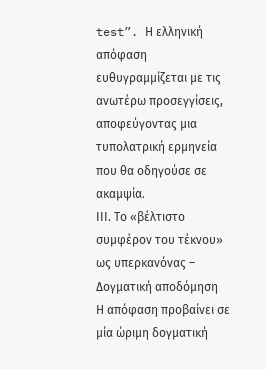test”. Η ελληνική απόφαση ευθυγραμμίζεται με τις ανωτέρω προσεγγίσεις, αποφεύγοντας μια τυπολατρική ερμηνεία που θα οδηγούσε σε ακαμψία.
ΙΙΙ. Το «βέλτιστο συμφέρον του τέκνου» ως υπερκανόνας – Δογματική αποδόμηση
Η απόφαση προβαίνει σε μία ώριμη δογματική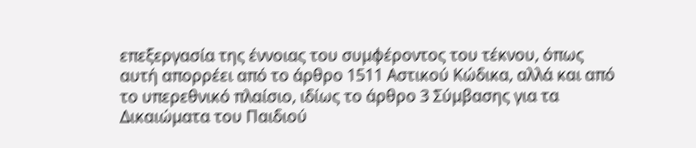επεξεργασία της έννοιας του συμφέροντος του τέκνου, όπως αυτή απορρέει από το άρθρο 1511 Αστικού Κώδικα, αλλά και από το υπερεθνικό πλαίσιο, ιδίως το άρθρο 3 Σύμβασης για τα Δικαιώματα του Παιδιού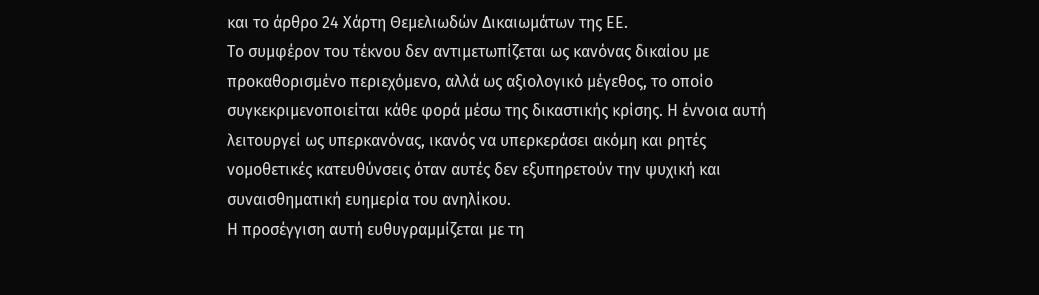και το άρθρο 24 Χάρτη Θεμελιωδών Δικαιωμάτων της ΕΕ.
Το συμφέρον του τέκνου δεν αντιμετωπίζεται ως κανόνας δικαίου με προκαθορισμένο περιεχόμενο, αλλά ως αξιολογικό μέγεθος, το οποίο συγκεκριμενοποιείται κάθε φορά μέσω της δικαστικής κρίσης. Η έννοια αυτή λειτουργεί ως υπερκανόνας, ικανός να υπερκεράσει ακόμη και ρητές νομοθετικές κατευθύνσεις όταν αυτές δεν εξυπηρετούν την ψυχική και συναισθηματική ευημερία του ανηλίκου.
Η προσέγγιση αυτή ευθυγραμμίζεται με τη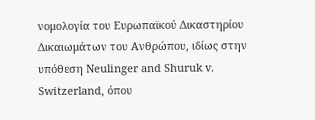νομολογία του Ευρωπαϊκού Δικαστηρίου Δικαιωμάτων του Ανθρώπου, ιδίως στην υπόθεση Neulinger and Shuruk v. Switzerland, όπου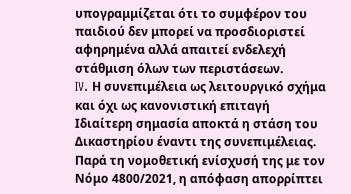υπογραμμίζεται ότι το συμφέρον του παιδιού δεν μπορεί να προσδιοριστεί αφηρημένα αλλά απαιτεί ενδελεχή στάθμιση όλων των περιστάσεων.
IV. Η συνεπιμέλεια ως λειτουργικό σχήμα και όχι ως κανονιστική επιταγή
Ιδιαίτερη σημασία αποκτά η στάση του Δικαστηρίου έναντι της συνεπιμέλειας. Παρά τη νομοθετική ενίσχυσή της με τον Νόμο 4800/2021, η απόφαση απορρίπτει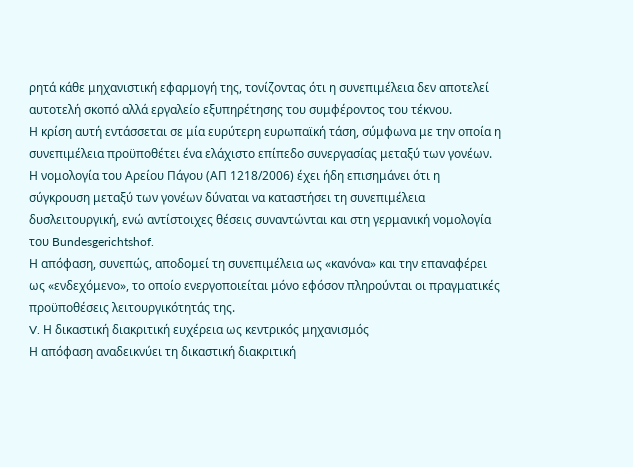ρητά κάθε μηχανιστική εφαρμογή της, τονίζοντας ότι η συνεπιμέλεια δεν αποτελεί αυτοτελή σκοπό αλλά εργαλείο εξυπηρέτησης του συμφέροντος του τέκνου.
Η κρίση αυτή εντάσσεται σε μία ευρύτερη ευρωπαϊκή τάση, σύμφωνα με την οποία η συνεπιμέλεια προϋποθέτει ένα ελάχιστο επίπεδο συνεργασίας μεταξύ των γονέων. Η νομολογία του Αρείου Πάγου (ΑΠ 1218/2006) έχει ήδη επισημάνει ότι η σύγκρουση μεταξύ των γονέων δύναται να καταστήσει τη συνεπιμέλεια δυσλειτουργική, ενώ αντίστοιχες θέσεις συναντώνται και στη γερμανική νομολογία του Bundesgerichtshof.
Η απόφαση, συνεπώς, αποδομεί τη συνεπιμέλεια ως «κανόνα» και την επαναφέρει ως «ενδεχόμενο», το οποίο ενεργοποιείται μόνο εφόσον πληρούνται οι πραγματικές προϋποθέσεις λειτουργικότητάς της.
V. Η δικαστική διακριτική ευχέρεια ως κεντρικός μηχανισμός
Η απόφαση αναδεικνύει τη δικαστική διακριτική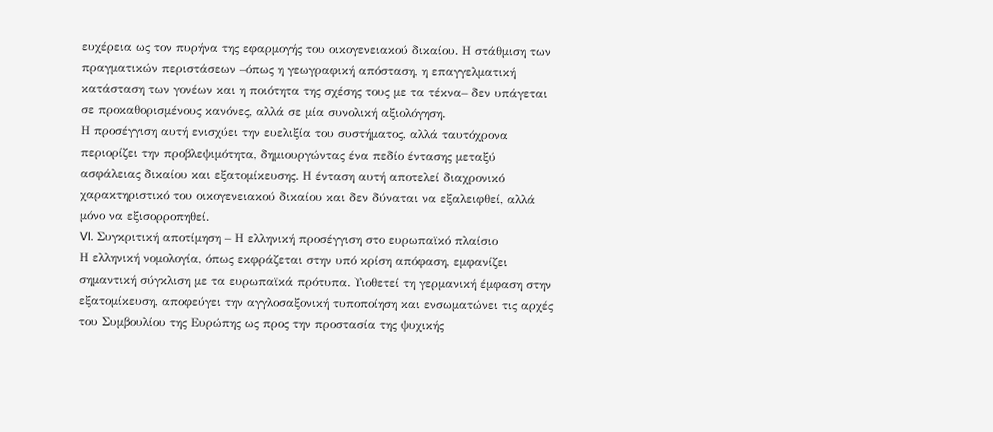ευχέρεια ως τον πυρήνα της εφαρμογής του οικογενειακού δικαίου. Η στάθμιση των πραγματικών περιστάσεων –όπως η γεωγραφική απόσταση, η επαγγελματική κατάσταση των γονέων και η ποιότητα της σχέσης τους με τα τέκνα– δεν υπάγεται σε προκαθορισμένους κανόνες, αλλά σε μία συνολική αξιολόγηση.
Η προσέγγιση αυτή ενισχύει την ευελιξία του συστήματος, αλλά ταυτόχρονα περιορίζει την προβλεψιμότητα, δημιουργώντας ένα πεδίο έντασης μεταξύ ασφάλειας δικαίου και εξατομίκευσης. Η ένταση αυτή αποτελεί διαχρονικό χαρακτηριστικό του οικογενειακού δικαίου και δεν δύναται να εξαλειφθεί, αλλά μόνο να εξισορροπηθεί.
VI. Συγκριτική αποτίμηση – Η ελληνική προσέγγιση στο ευρωπαϊκό πλαίσιο
Η ελληνική νομολογία, όπως εκφράζεται στην υπό κρίση απόφαση, εμφανίζει σημαντική σύγκλιση με τα ευρωπαϊκά πρότυπα. Υιοθετεί τη γερμανική έμφαση στην εξατομίκευση, αποφεύγει την αγγλοσαξονική τυποποίηση και ενσωματώνει τις αρχές του Συμβουλίου της Ευρώπης ως προς την προστασία της ψυχικής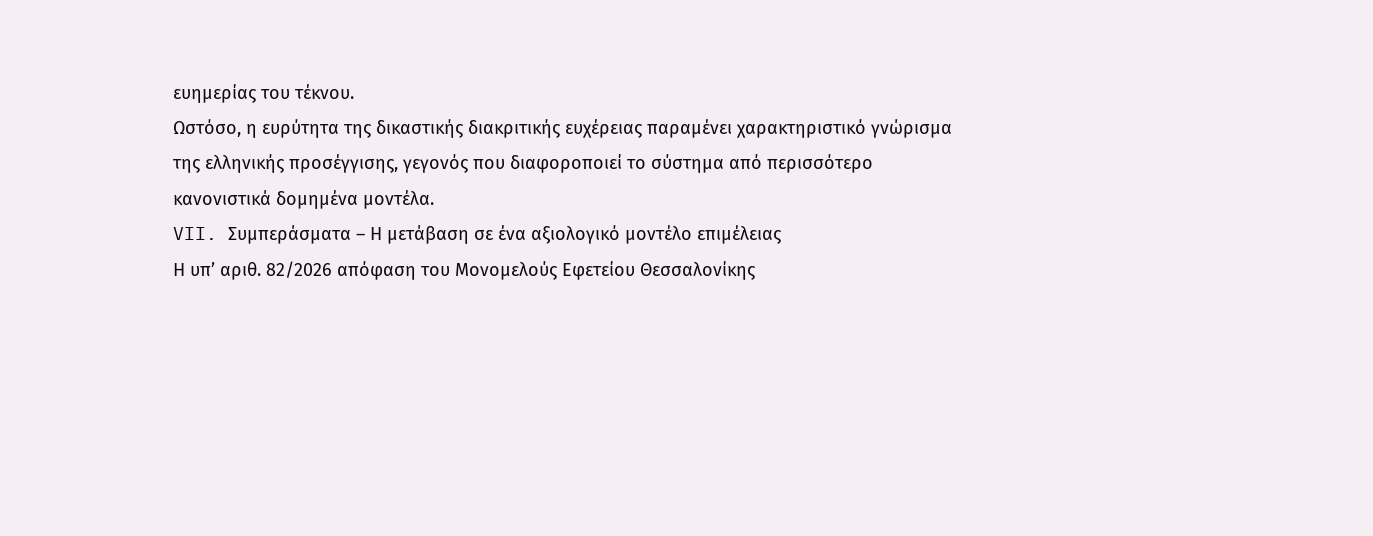ευημερίας του τέκνου.
Ωστόσο, η ευρύτητα της δικαστικής διακριτικής ευχέρειας παραμένει χαρακτηριστικό γνώρισμα της ελληνικής προσέγγισης, γεγονός που διαφοροποιεί το σύστημα από περισσότερο κανονιστικά δομημένα μοντέλα.
VII. Συμπεράσματα – Η μετάβαση σε ένα αξιολογικό μοντέλο επιμέλειας
Η υπ’ αριθ. 82/2026 απόφαση του Μονομελούς Εφετείου Θεσσαλονίκης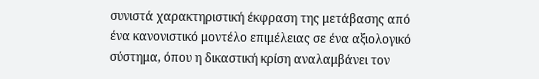συνιστά χαρακτηριστική έκφραση της μετάβασης από ένα κανονιστικό μοντέλο επιμέλειας σε ένα αξιολογικό σύστημα, όπου η δικαστική κρίση αναλαμβάνει τον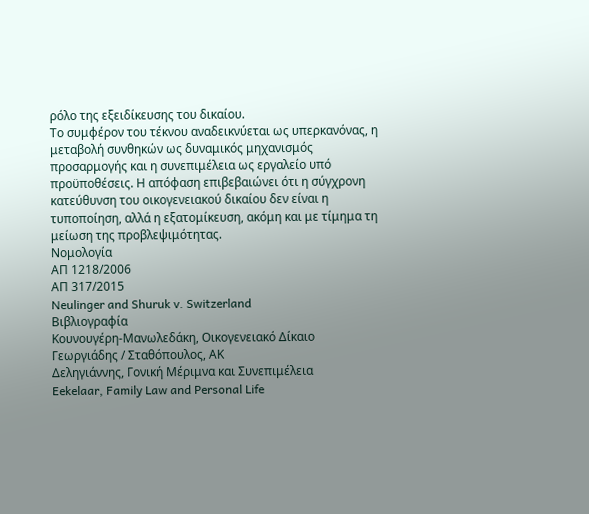ρόλο της εξειδίκευσης του δικαίου.
Το συμφέρον του τέκνου αναδεικνύεται ως υπερκανόνας, η μεταβολή συνθηκών ως δυναμικός μηχανισμός προσαρμογής και η συνεπιμέλεια ως εργαλείο υπό προϋποθέσεις. Η απόφαση επιβεβαιώνει ότι η σύγχρονη κατεύθυνση του οικογενειακού δικαίου δεν είναι η τυποποίηση, αλλά η εξατομίκευση, ακόμη και με τίμημα τη μείωση της προβλεψιμότητας.
Νομολογία
ΑΠ 1218/2006
ΑΠ 317/2015
Neulinger and Shuruk v. Switzerland
Βιβλιογραφία
Κουνουγέρη-Μανωλεδάκη, Οικογενειακό Δίκαιο
Γεωργιάδης / Σταθόπουλος, ΑΚ
Δεληγιάννης, Γονική Μέριμνα και Συνεπιμέλεια
Eekelaar, Family Law and Personal Life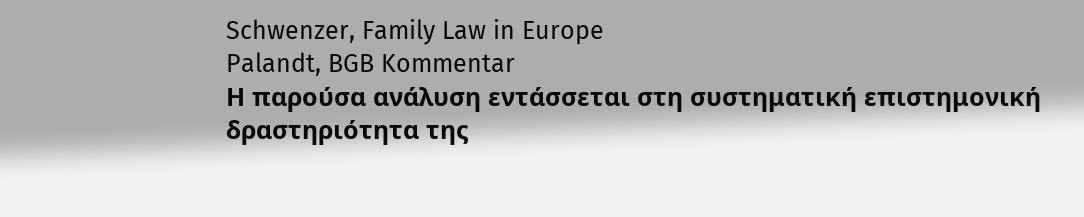Schwenzer, Family Law in Europe
Palandt, BGB Kommentar
Η παρούσα ανάλυση εντάσσεται στη συστηματική επιστημονική δραστηριότητα της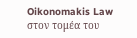Oikonomakis Law στον τομέα του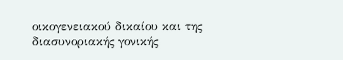οικογενειακού δικαίου και της διασυνοριακής γονικής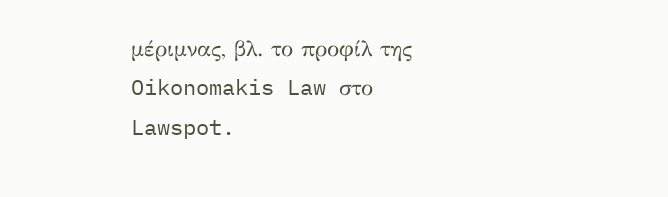μέριμνας, βλ. το προφίλ της Oikonomakis Law στο Lawspot.